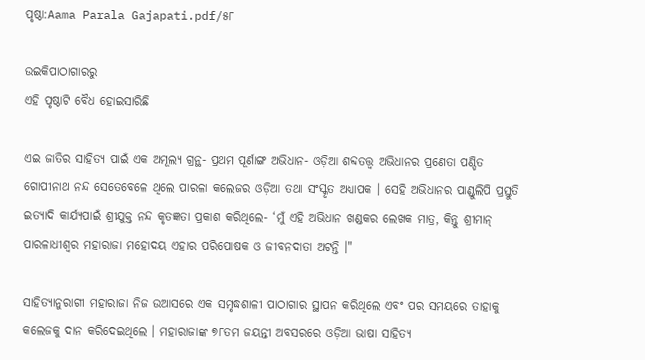ପୃଷ୍ଠା:Aama Parala Gajapati.pdf/୫୮

ଉଇକିପାଠାଗାର‌ରୁ
ଏହି ପୃଷ୍ଠାଟି ବୈଧ ହୋଇସାରିଛି

ଏଇ ଜାତିର ସାହିତ୍ୟ ପାଇଁ ଏକ ଅମୂଲ୍ୟ ଗ୍ରନ୍ଥ- ପ୍ରଥମ ପୂର୍ଣାଙ୍ଗ ଅଭିଧାନ- ଓଡ଼ିଆ ଶବ୍ଦତ‌ତ୍ତ୍ୱ ଅଭିଧାନର ପ୍ରଣେତା ପଣ୍ଡିତ ଗୋପୀନାଥ ନନ୍ଦ ସେତେବେଳେ ଥିଲେ ପାରଳା କଲେଜର ଓଡ଼ିଆ ତଥା ସଂସ୍କୃତ ଅଧ୍ୟାପକ । ସେହି ଅଭିଧାନର ପାଣ୍ଡୁଲିପି ପ୍ରସ୍ତୁତି ଇତ୍ୟାଦି କାର୍ଯ୍ୟପାଇଁ ଶ୍ରୀଯୁକ୍ତ ନନ୍ଦ କୃତଜ୍ଞତା ପ୍ରକାଶ କରିଥିଲେ- ‘ମୁଁ ଏହି ଅଭିଧାନ ଖଣ୍ଡକର ଲେଖକ ମାତ୍ର, କିନ୍ତୁ ଶ୍ରୀମାନ୍ ପାରଳାଧୀଶ୍ୱର ମହାରାଜା ମହୋଦୟ ଏହାର ପରିପୋଷକ ଓ ଜୀବନଦାତା ଅଟନ୍ତି ।"

ସାହିତ୍ୟାନୁରାଗୀ ମହାରାଜା ନିଜ ଉଆସରେ ଏକ ସମୃଦ୍ଧଶାଳୀ ପାଠାଗାର ସ୍ଥାପନ କରିଥିଲେ ଏବଂ ପର ସମୟରେ ତାହାକୁ କଲେଜକୁ ଦାନ କରିଦେଇଥିଲେ । ମହାରାଜାଙ୍କ ୭୮ତମ ଜୟନ୍ତୀ ଅବସରରେ ଓଡ଼ିଆ ଭାଷା ସାହିତ୍ୟ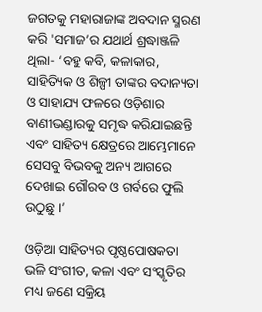ଜଗତକୁ ମହାରାଜାଙ୍କ ଅବଦାନ ସ୍ମରଣ କରି 'ସମାଜ’ର ଯଥାର୍ଥ ଶ୍ରଦ୍ଧାଞ୍ଜଳି ଥିଲା- ‘ବହୁ କବି, କଳାକାର, ସାହିତ୍ୟିକ ଓ ଶିଳ୍ପୀ ତାଙ୍କର ବଦାନ୍ୟତା ଓ ସାହାଯ୍ୟ ଫଳରେ ଓଡ଼ିଶାର ବାଣୀଭଣ୍ଡାରକୁ ସମୃଦ୍ଧ କରିଯାଇଛନ୍ତି ଏବଂ ସାହିତ୍ୟ କ୍ଷେତ୍ରରେ ଆମ୍ଭେମାନେ ସେସବୁ ବିଭବକୁ ଅନ୍ୟ ଆଗରେ ଦେଖାଇ ଗୌରବ ଓ ଗର୍ବରେ ଫୁଲି ଉଠୁଛୁ ।’

ଓଡ଼ିଆ ସାହିତ୍ୟର ପୃଷ୍ଠପୋଷକତା ଭଳି ସଂଗୀତ, କଳା ଏବଂ ସଂସ୍କୃତିର ମଧ୍ୟ ଜଣେ ସକ୍ରିୟ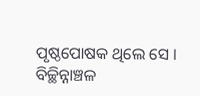ପୃଷ୍ଠପୋଷକ ଥିଲେ ସେ । ବିଚ୍ଛିନ୍ନାଞ୍ଚଳ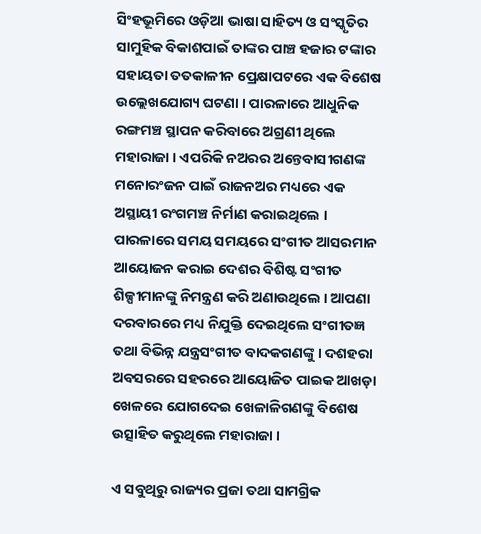ସିଂହଭୂମିରେ ଓଡ଼ିଆ ଭାଷା ସାହିତ୍ୟ ଓ ସଂସ୍କୃତିର ସାମୁହିକ ବିକାଶପାଇଁ ତାଙ୍କର ପାଞ୍ଚ ହଜାର ଟଙ୍କାର ସହାୟତା ତତକାଳୀନ ପ୍ରେକ୍ଷାପଟରେ ଏକ ବିଶେଷ ଉଲ୍ଲେଖଯୋଗ୍ୟ ଘଟଣା । ପାରଳାରେ ଆଧୁନିକ ରଙ୍ଗମଞ୍ଚ ସ୍ଥାପନ କରିବାରେ ଅଗ୍ରଣୀ ଥିଲେ ମହାରାଜା । ଏପରିକି ନଅରର ଅନ୍ତେବାସୀଗଣଙ୍କ ମନୋରଂଜନ ପାଇଁ ରାଜନଅର ମଧ୍ୟରେ ଏକ ଅସ୍ଥାୟୀ ରଂଗମଞ୍ଚ ନିର୍ମାଣ କରାଇଥିଲେ । ପାରଳାରେ ସମୟ ସମୟରେ ସଂଗୀତ ଆସରମାନ ଆୟୋଜନ କରାଇ ଦେଶର ବିଶିଷ୍ଟ ସଂଗୀତ ଶିଳ୍ପୀମାନଙ୍କୁ ନିମନ୍ତ୍ରଣ କରି ଅଣାଉଥିଲେ । ଆପଣା ଦରବାରରେ ମଧ୍ୟ ନିଯୁକ୍ତି ଦେଇଥିଲେ ସଂଗୀତଜ୍ଞ ତଥା ବିଭିନ୍ନ ଯନ୍ତ୍ରସଂଗୀତ ବାଦକଗଣଙ୍କୁ । ଦଶହରା ଅବସରରେ ସହରରେ ଆୟୋଜିତ ପାଇକ ଆଖଡ଼ା ଖେଳରେ ଯୋଗଦେଇ ଖେଳାଳିଗଣଙ୍କୁ ବିଶେଷ ଉତ୍ସାହିତ କରୁଥିଲେ ମହାରାଜା ।

ଏ ସବୁଥିରୁ ରାଜ୍ୟର ପ୍ରଜା ତଥା ସାମଗ୍ରିକ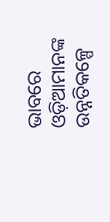ଭାବରେ ଓଡ଼ିଆମାନଙ୍କ ଉନ୍ନତିକଳ୍ପେ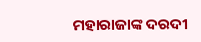ମହାରାଜାଙ୍କ ଦରଦୀ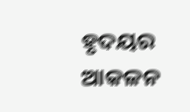ହୃଦୟର ଆକଳନ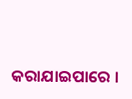କରାଯାଇପାରେ ।